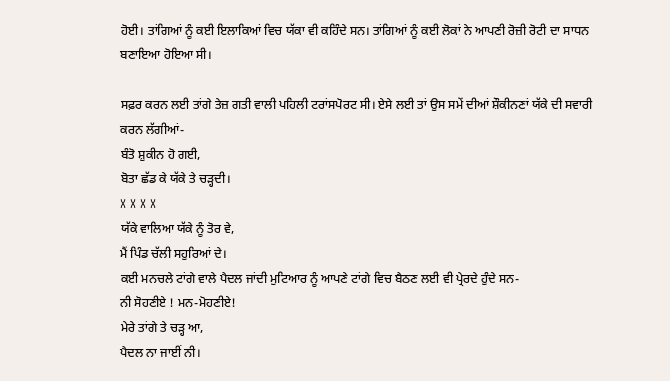ਹੋਈ। ਤਾਂਗਿਆਂ ਨੂੰ ਕਈ ਇਲਾਕਿਆਂ ਵਿਚ ਯੱਕਾ ਵੀ ਕਹਿੰਦੇ ਸਨ। ਤਾਂਗਿਆਂ ਨੂੰ ਕਈ ਲੋਕਾਂ ਨੇ ਆਪਣੀ ਰੋਜ਼ੀ ਰੋਟੀ ਦਾ ਸਾਧਨ ਬਣਾਇਆ ਹੋਇਆ ਸੀ।

ਸਫ਼ਰ ਕਰਨ ਲਈ ਤਾਂਗੇ ਤੇਜ਼ ਗਤੀ ਵਾਲੀ ਪਹਿਲੀ ਟਰਾਂਸਪੋਰਟ ਸੀ। ਏਸੇ ਲਈ ਤਾਂ ਉਸ ਸਮੇਂ ਦੀਆਂ ਸ਼ੌਕੀਨਣਾਂ ਯੱਕੇ ਦੀ ਸਵਾਰੀ ਕਰਨ ਲੱਗੀਆਂ-
ਬੰਤੋ ਸ਼ੁਕੀਨ ਹੋ ਗਈ,
ਬੋਤਾ ਛੱਡ ਕੇ ਯੱਕੇ ਤੇ ਚੜ੍ਹਦੀ।
X X X X
ਯੱਕੇ ਵਾਲਿਆ ਯੱਕੇ ਨੂੰ ਤੋਰ ਵੇ,
ਮੈਂ ਪਿੰਡ ਚੱਲੀ ਸਹੁਰਿਆਂ ਦੇ।
ਕਈ ਮਨਚਲੇ ਟਾਂਗੇ ਵਾਲੇ ਪੈਦਲ ਜਾਂਦੀ ਮੁਟਿਆਰ ਨੂੰ ਆਪਣੇ ਟਾਂਗੇ ਵਿਚ ਬੈਠਣ ਲਈ ਵੀ ਪ੍ਰੇਰਦੇ ਹੁੰਦੇ ਸਨ-
ਨੀ ਸੋਹਣੀਏ ! ਮਨ-ਮੋਹਣੀਏ!
ਮੇਰੇ ਤਾਂਗੇ ਤੇ ਚੜ੍ਹ ਆ,
ਪੈਦਲ ਨਾ ਜਾਈਂ ਨੀ।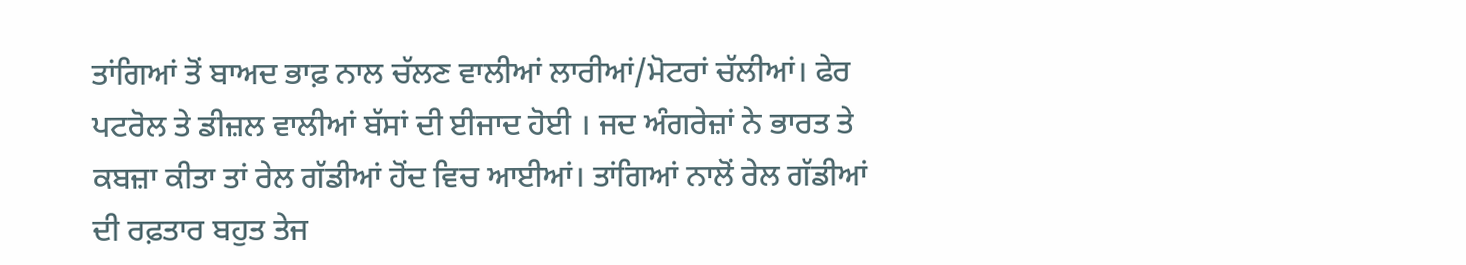ਤਾਂਗਿਆਂ ਤੋਂ ਬਾਅਦ ਭਾਫ਼ ਨਾਲ ਚੱਲਣ ਵਾਲੀਆਂ ਲਾਰੀਆਂ/ਮੋਟਰਾਂ ਚੱਲੀਆਂ। ਫੇਰ ਪਟਰੋਲ ਤੇ ਡੀਜ਼ਲ ਵਾਲੀਆਂ ਬੱਸਾਂ ਦੀ ਈਜਾਦ ਹੋਈ । ਜਦ ਅੰਗਰੇਜ਼ਾਂ ਨੇ ਭਾਰਤ ਤੇ ਕਬਜ਼ਾ ਕੀਤਾ ਤਾਂ ਰੇਲ ਗੱਡੀਆਂ ਹੋਂਦ ਵਿਚ ਆਈਆਂ। ਤਾਂਗਿਆਂ ਨਾਲੋਂ ਰੇਲ ਗੱਡੀਆਂ ਦੀ ਰਫ਼ਤਾਰ ਬਹੁਤ ਤੇਜ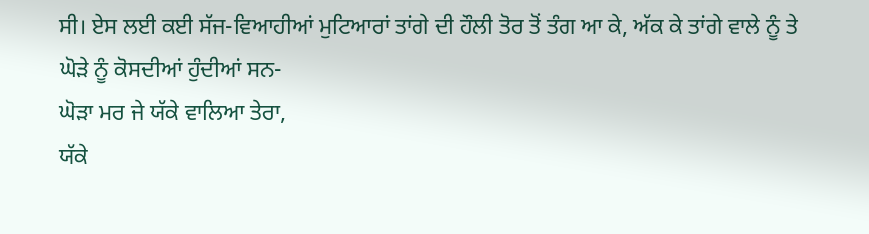ਸੀ। ਏਸ ਲਈ ਕਈ ਸੱਜ-ਵਿਆਹੀਆਂ ਮੁਟਿਆਰਾਂ ਤਾਂਗੇ ਦੀ ਹੌਲੀ ਤੋਰ ਤੋਂ ਤੰਗ ਆ ਕੇ, ਅੱਕ ਕੇ ਤਾਂਗੇ ਵਾਲੇ ਨੂੰ ਤੇ ਘੋੜੇ ਨੂੰ ਕੋਸਦੀਆਂ ਹੁੰਦੀਆਂ ਸਨ-
ਘੋੜਾ ਮਰ ਜੇ ਯੱਕੇ ਵਾਲਿਆ ਤੇਰਾ,
ਯੱਕੇ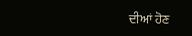ਦੀਆਂ ਹੋਣ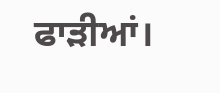ਫਾੜੀਆਂ।